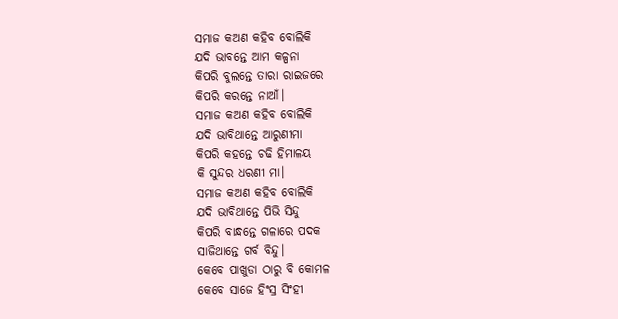ସମାଜ କଅଣ କହିବ ବୋଲିକି
ଯଦି ଭାବନ୍ତେ ଆମ କଳ୍ପନା
କିପରି ବୁଲନ୍ତେ ତାରା ରାଇଜରେ
କିପରି କରନ୍ତେ ନାଆଁ।
ସମାଜ କଅଣ କହିବ ବୋଲିକି
ଯଦି ଭାବିଥାନ୍ତେ ଆରୁଣୀମା
କିପରି କହନ୍ତେ ଚଢି ହିମାଳୟ
କି ସୁନ୍ଦର ଧରଣୀ ମା।
ସମାଜ କଅଣ କହିବ ବୋଲିକି
ଯଦି ଭାବିଥାନ୍ତେ ପିଭି ସିନ୍ଦୁ
କିପରି ବାନ୍ଧନ୍ତେ ଗଳାରେ ପଦକ
ସାଜିଥାନ୍ତେ ଗର୍ବ ବିନ୍ଦୁ।
କେବେ ପାଖୁଡା ଠାରୁ ବି କୋମଳ
କେବେ ସାଜେ ହିଂସ୍ର ସିଂହୀ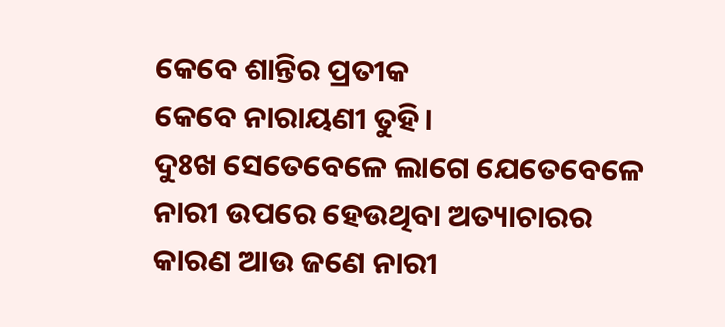କେବେ ଶାନ୍ତିର ପ୍ରତୀକ
କେବେ ନାରାୟଣୀ ତୁହି।
ଦୁଃଖ ସେତେବେଳେ ଲାଗେ ଯେତେବେଳେ ନାରୀ ଉପରେ ହେଉଥିବା ଅତ୍ୟାଚାରର କାରଣ ଆଉ ଜଣେ ନାରୀ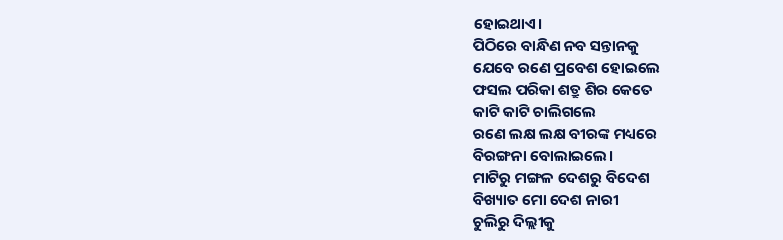ହୋଇଥାଏ।
ପିଠିରେ ବାନ୍ଧିଣ ନବ ସନ୍ତାନକୁ
ଯେବେ ରଣେ ପ୍ରବେଶ ହୋଇଲେ
ଫସଲ ପରିକା ଶତ୍ରୁ ଶିର କେତେ
କାଟି କାଟି ଚାଲିଗଲେ
ରଣେ ଲକ୍ଷ ଲକ୍ଷ ବୀରଙ୍କ ମଧ୍ୟରେ
ବିରଙ୍ଗନା ବୋଲାଇଲେ।
ମାଟିରୁ ମଙ୍ଗଳ ଦେଶରୁ ବିଦେଶ
ବିଖ୍ୟାତ ମୋ ଦେଶ ନାରୀ
ଚୁଲିରୁ ଦିଲ୍ଲୀକୁ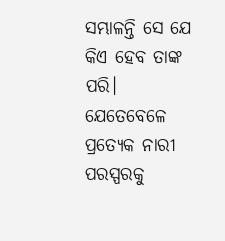ସମ୍ଭାଳନ୍ତି ସେ ଯେ
କିଏ ହେବ ତାଙ୍କ ପରି।
ଯେତେବେଳେ ପ୍ରତ୍ୟେକ ନାରୀ ପରସ୍ପରକୁ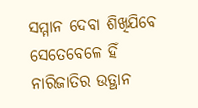ସମ୍ମାନ ଦେବା ଶିଖିଯିବେ
ସେତେବେଳେ ହିଁ ନାରିଜାତିର ଉତ୍ଥାନ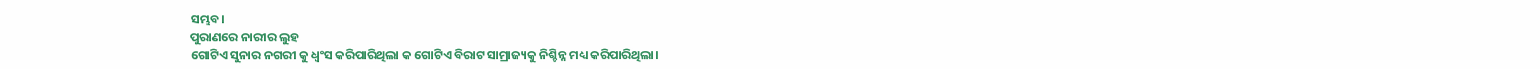ସମ୍ଭବ।
ପୁରାଣରେ ନାରୀର ଲୁହ
ଗୋଟିଏ ସୁନାର ନଗରୀ କୁ ଧ୍ବଂସ କରିପାରିଥିଲା କ ଗୋଟିଏ ବିରାଟ ସାମ୍ରାଜ୍ୟକୁ ନିଶ୍ଚିନ୍ନ ମଧ୍ୟ କରିପାରିଥିଲା।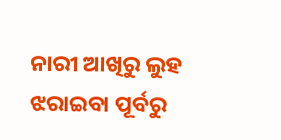ନାରୀ ଆଖିରୁ ଲୁହ ଝରାଇବା ପୂର୍ବରୁ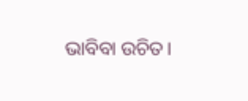ଭାବିବା ଉଚିତ।